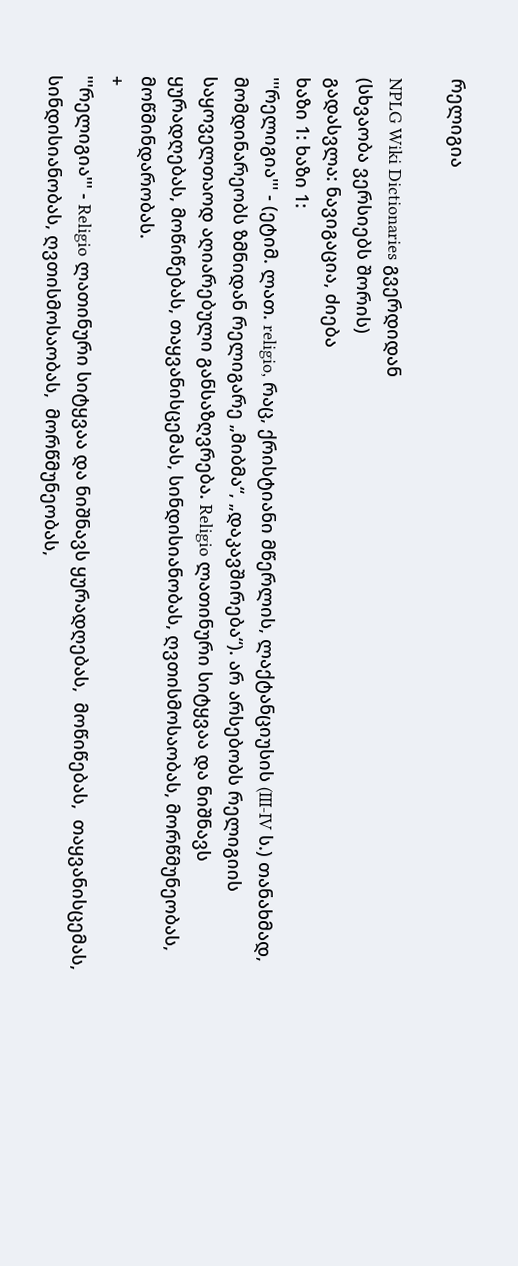რელიგია

NPLG Wiki Dictionaries გვერდიდან
(სხვაობა ვერსიებს შორის)
გადასვლა: ნავიგაცია, ძიება
ხაზი 1: ხაზი 1:
'''რელიგია''' - (ეტიმ. ლათ. religio, რაც, ქრისტიანი მწერლის, ლაქტანციუსის (III-IV ს.) თანახმად, მომდინარეობს ზმნიდან რელიგარე „მიბმა“, „დაკავშირება“). არ არსებობს რელიგიის საყოველთაოდ აღიარებული განსაზღვრება. Religio ლათინური სიტყვაა და ნიშნავს ყურადღებას, მოწიწებას, თაყვანისცემას, სინდისიანობას, ღვთისმოსაობას, მორწმუნეობას, მოწმინდარობას.
+
'''რელიგია''' - Religio ლათინური სიტყვაა და ნიშნავს ყურადღებას,  მოწიწებას,  თაყვანისცემას,  სინდისიანობას, ღვთისმოსაობას,  მორწმუნეობას,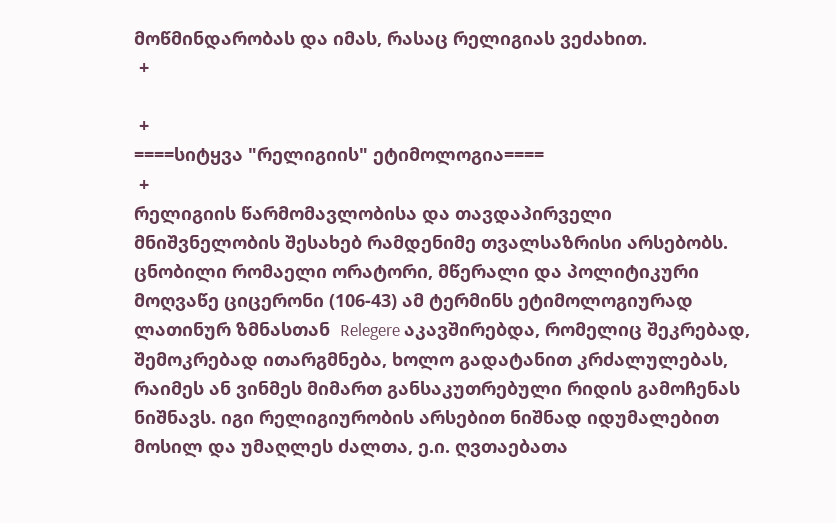მოწმინდარობას და იმას, რასაც რელიგიას ვეძახით.
 +

 +
====სიტყვა "რელიგიის" ეტიმოლოგია====
 +
რელიგიის წარმომავლობისა და თავდაპირველი მნიშვნელობის შესახებ რამდენიმე თვალსაზრისი არსებობს. ცნობილი რომაელი ორატორი, მწერალი და პოლიტიკური მოღვაწე ციცერონი (106-43) ამ ტერმინს ეტიმოლოგიურად ლათინურ ზმნასთან  Relegere აკავშირებდა, რომელიც შეკრებად, შემოკრებად ითარგმნება, ხოლო გადატანით კრძალულებას, რაიმეს ან ვინმეს მიმართ განსაკუთრებული რიდის გამოჩენას ნიშნავს. იგი რელიგიურობის არსებით ნიშნად იდუმალებით მოსილ და უმაღლეს ძალთა, ე.ი. ღვთაებათა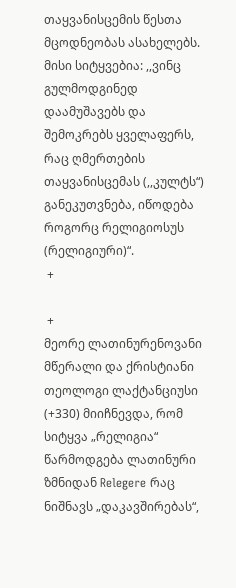თაყვანისცემის წესთა მცოდნეობას ასახელებს. მისი სიტყვებია: ,,ვინც გულმოდგინედ დაამუშავებს და შემოკრებს ყველაფერს, რაც ღმერთების თაყვანისცემას (,,კულტს“) განეკუთვნება, იწოდება როგორც რელიგიოსუს (რელიგიური)“.
 +

 +
მეორე ლათინურენოვანი მწერალი და ქრისტიანი თეოლოგი ლაქტანციუსი (+330) მიიჩნევდა, რომ სიტყვა „რელიგია“ წარმოდგება ლათინური ზმნიდან Relegere რაც ნიშნავს „დაკავშირებას“,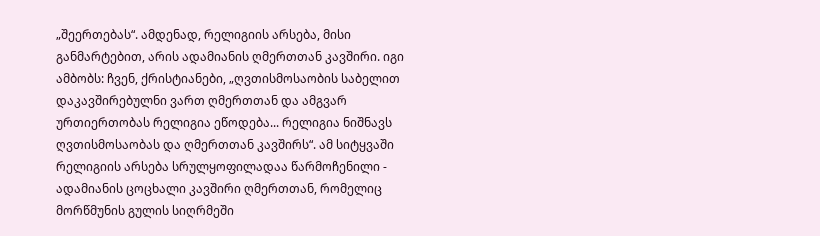„შეერთებას“. ამდენად, რელიგიის არსება, მისი განმარტებით, არის ადამიანის ღმერთთან კავშირი. იგი ამბობს: ჩვენ, ქრისტიანები, „ღვთისმოსაობის საბელით დაკავშირებულნი ვართ ღმერთთან და ამგვარ ურთიერთობას რელიგია ეწოდება... რელიგია ნიშნავს ღვთისმოსაობას და ღმერთთან კავშირს“. ამ სიტყვაში რელიგიის არსება სრულყოფილადაა წარმოჩენილი - ადამიანის ცოცხალი კავშირი ღმერთთან, რომელიც მორწმუნის გულის სიღრმეში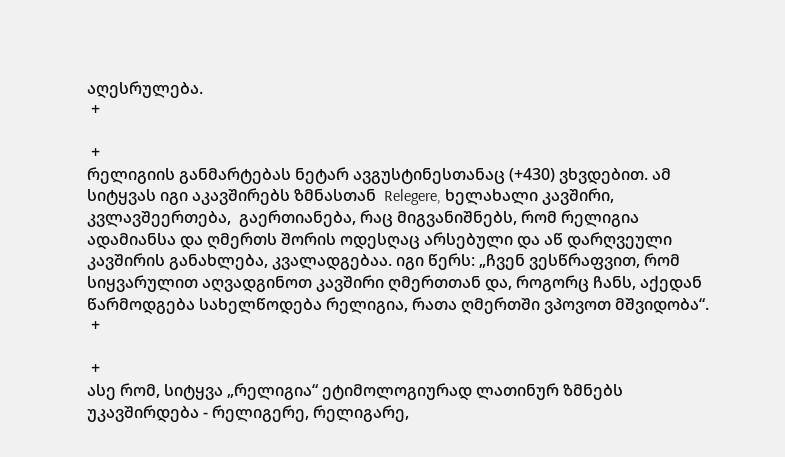აღესრულება.
 +

 +
რელიგიის განმარტებას ნეტარ ავგუსტინესთანაც (+430) ვხვდებით. ამ სიტყვას იგი აკავშირებს ზმნასთან  Relegere, ხელახალი კავშირი,  კვლავშეერთება,  გაერთიანება, რაც მიგვანიშნებს, რომ რელიგია ადამიანსა და ღმერთს შორის ოდესღაც არსებული და აწ დარღვეული კავშირის განახლება, კვალადგებაა. იგი წერს: „ჩვენ ვესწრაფვით, რომ სიყვარულით აღვადგინოთ კავშირი ღმერთთან და, როგორც ჩანს, აქედან წარმოდგება სახელწოდება რელიგია, რათა ღმერთში ვპოვოთ მშვიდობა“.
 +

 +
ასე რომ, სიტყვა „რელიგია“ ეტიმოლოგიურად ლათინურ ზმნებს უკავშირდება - რელიგერე, რელიგარე,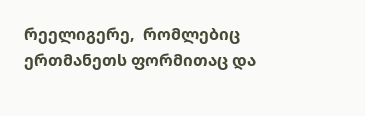რეელიგერე,  რომლებიც ერთმანეთს ფორმითაც და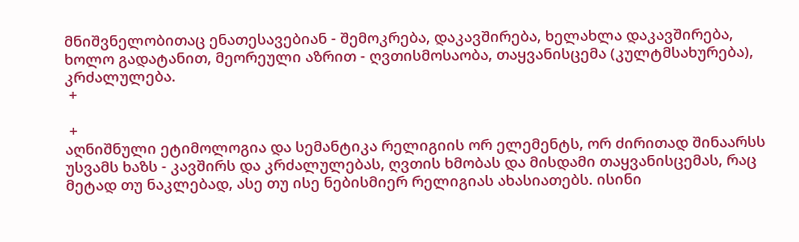მნიშვნელობითაც ენათესავებიან - შემოკრება, დაკავშირება, ხელახლა დაკავშირება, ხოლო გადატანით, მეორეული აზრით - ღვთისმოსაობა, თაყვანისცემა (კულტმსახურება), კრძალულება.
 +

 +
აღნიშნული ეტიმოლოგია და სემანტიკა რელიგიის ორ ელემენტს, ორ ძირითად შინაარსს უსვამს ხაზს - კავშირს და კრძალულებას, ღვთის ხმობას და მისდამი თაყვანისცემას, რაც მეტად თუ ნაკლებად, ასე თუ ისე ნებისმიერ რელიგიას ახასიათებს. ისინი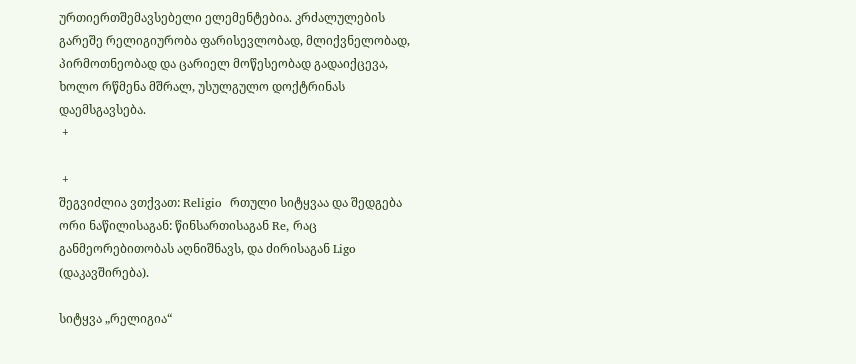ურთიერთშემავსებელი ელემენტებია. კრძალულების გარეშე რელიგიურობა ფარისევლობად, მლიქვნელობად, პირმოთნეობად და ცარიელ მოწესეობად გადაიქცევა, ხოლო რწმენა მშრალ, უსულგულო დოქტრინას დაემსგავსება.
 +

 +
შეგვიძლია ვთქვათ: Religio  რთული სიტყვაა და შედგება ორი ნაწილისაგან: წინსართისაგან Re, რაც განმეორებითობას აღნიშნავს, და ძირისაგან Ligo (დაკავშირება).

სიტყვა „რელიგია“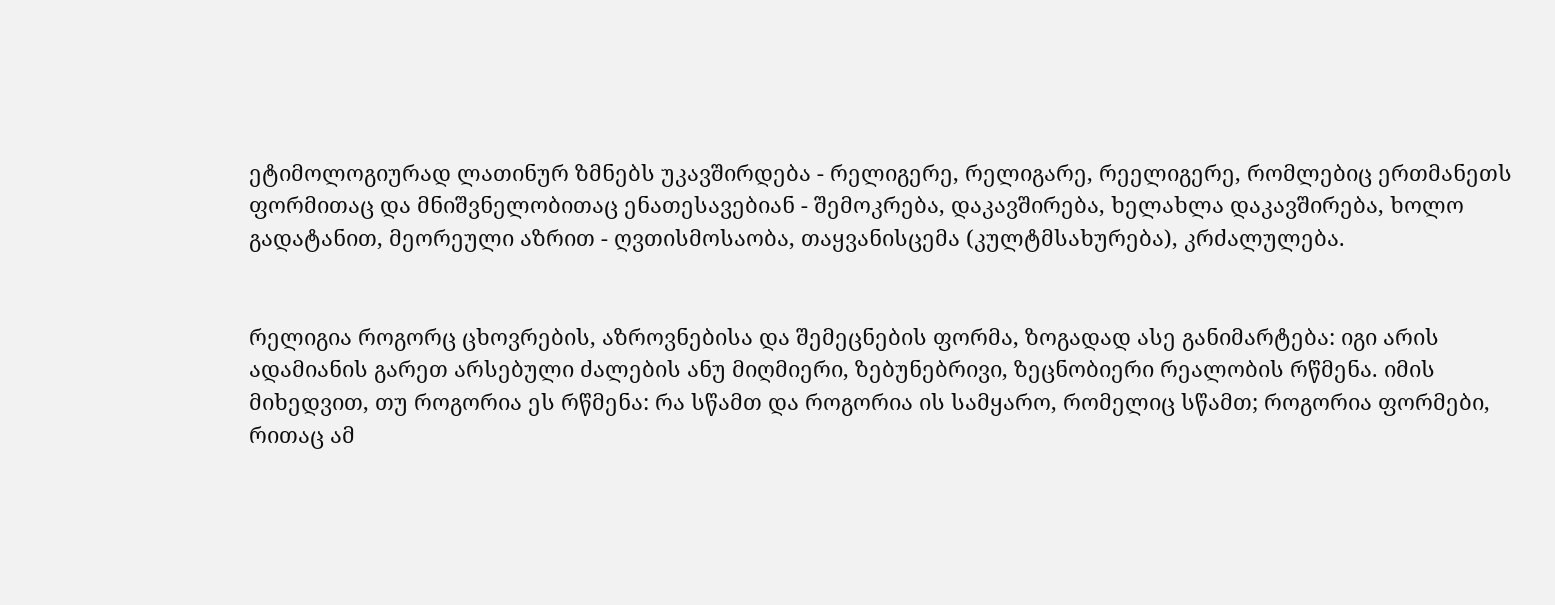ეტიმოლოგიურად ლათინურ ზმნებს უკავშირდება - რელიგერე, რელიგარე, რეელიგერე, რომლებიც ერთმანეთს ფორმითაც და მნიშვნელობითაც ენათესავებიან - შემოკრება, დაკავშირება, ხელახლა დაკავშირება, ხოლო გადატანით, მეორეული აზრით - ღვთისმოსაობა, თაყვანისცემა (კულტმსახურება), კრძალულება.


რელიგია როგორც ცხოვრების, აზროვნებისა და შემეცნების ფორმა, ზოგადად ასე განიმარტება: იგი არის ადამიანის გარეთ არსებული ძალების ანუ მიღმიერი, ზებუნებრივი, ზეცნობიერი რეალობის რწმენა. იმის მიხედვით, თუ როგორია ეს რწმენა: რა სწამთ და როგორია ის სამყარო, რომელიც სწამთ; როგორია ფორმები, რითაც ამ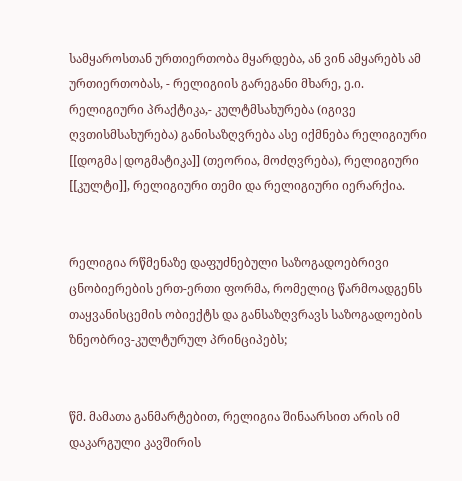სამყაროსთან ურთიერთობა მყარდება, ან ვინ ამყარებს ამ ურთიერთობას, - რელიგიის გარეგანი მხარე, ე.ი. რელიგიური პრაქტიკა,- კულტმსახურება (იგივე ღვთისმსახურება) განისაზღვრება ასე იქმნება რელიგიური [[დოგმა|დოგმატიკა]] (თეორია, მოძღვრება), რელიგიური [[კულტი]], რელიგიური თემი და რელიგიური იერარქია.


რელიგია რწმენაზე დაფუძნებული საზოგადოებრივი ცნობიერების ერთ-ერთი ფორმა, რომელიც წარმოადგენს თაყვანისცემის ობიექტს და განსაზღვრავს საზოგადოების ზნეობრივ-კულტურულ პრინციპებს;


წმ. მამათა განმარტებით, რელიგია შინაარსით არის იმ დაკარგული კავშირის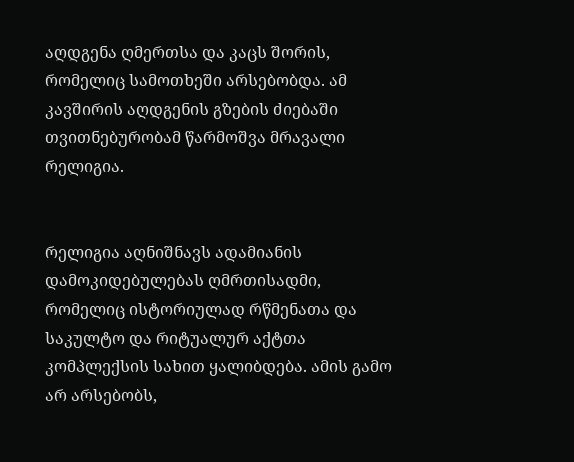აღდგენა ღმერთსა და კაცს შორის, რომელიც სამოთხეში არსებობდა. ამ კავშირის აღდგენის გზების ძიებაში თვითნებურობამ წარმოშვა მრავალი რელიგია.


რელიგია აღნიშნავს ადამიანის დამოკიდებულებას ღმრთისადმი, რომელიც ისტორიულად რწმენათა და საკულტო და რიტუალურ აქტთა კომპლექსის სახით ყალიბდება. ამის გამო არ არსებობს,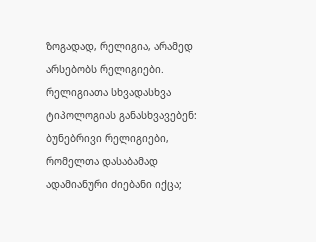ზოგადად, რელიგია, არამედ არსებობს რელიგიები. რელიგიათა სხვადასხვა ტიპოლოგიას განასხვავებენ: ბუნებრივი რელიგიები, რომელთა დასაბამად ადამიანური ძიებანი იქცა;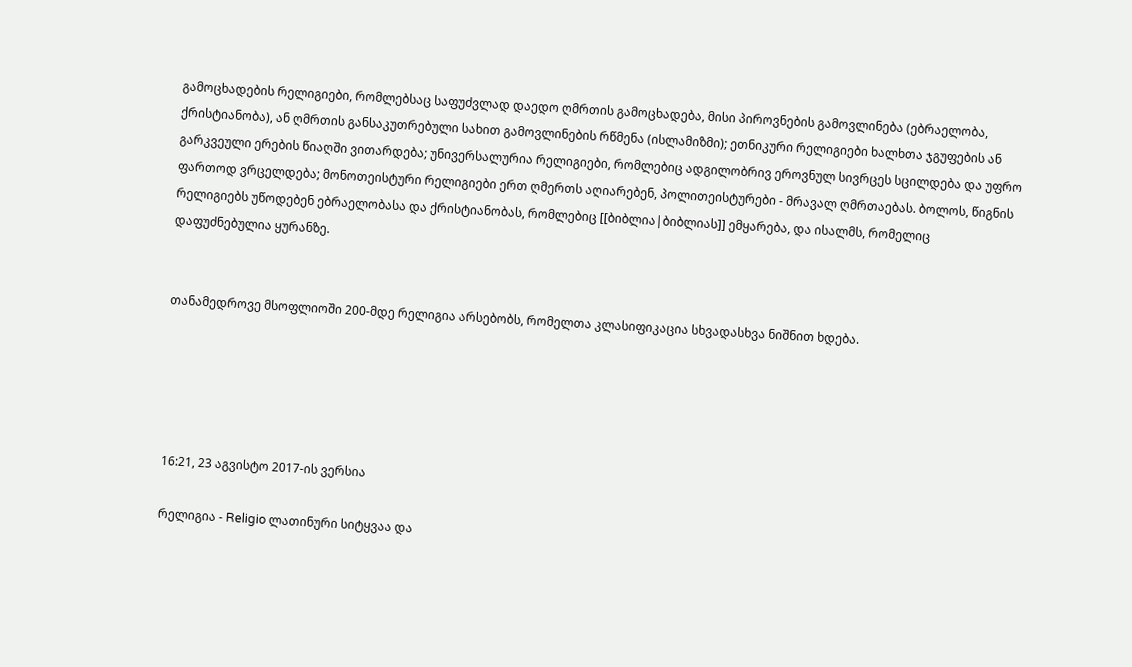გამოცხადების რელიგიები, რომლებსაც საფუძვლად დაედო ღმრთის გამოცხადება, მისი პიროვნების გამოვლინება (ებრაელობა, ქრისტიანობა), ან ღმრთის განსაკუთრებული სახით გამოვლინების რწმენა (ისლამიზმი); ეთნიკური რელიგიები ხალხთა ჯგუფების ან გარკვეული ერების წიაღში ვითარდება; უნივერსალურია რელიგიები, რომლებიც ადგილობრივ ეროვნულ სივრცეს სცილდება და უფრო ფართოდ ვრცელდება; მონოთეისტური რელიგიები ერთ ღმერთს აღიარებენ, პოლითეისტურები - მრავალ ღმრთაებას. ბოლოს, წიგნის რელიგიებს უწოდებენ ებრაელობასა და ქრისტიანობას, რომლებიც [[ბიბლია|ბიბლიას]] ემყარება, და ისალმს, რომელიც დაფუძნებულია ყურანზე.


თანამედროვე მსოფლიოში 200-მდე რელიგია არსებობს, რომელთა კლასიფიკაცია სხვადასხვა ნიშნით ხდება.





16:21, 23 აგვისტო 2017-ის ვერსია

რელიგია - Religio ლათინური სიტყვაა და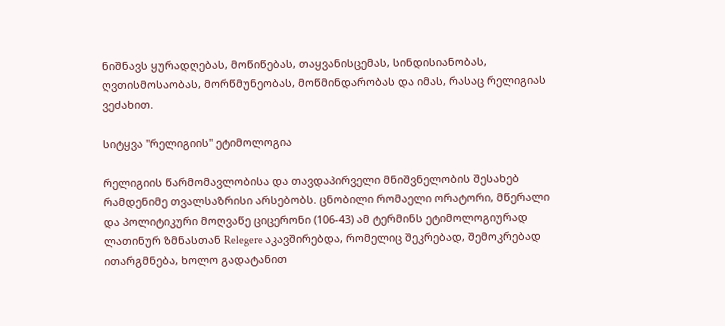ნიშნავს ყურადღებას, მოწიწებას, თაყვანისცემას, სინდისიანობას, ღვთისმოსაობას, მორწმუნეობას, მოწმინდარობას და იმას, რასაც რელიგიას ვეძახით.

სიტყვა "რელიგიის" ეტიმოლოგია

რელიგიის წარმომავლობისა და თავდაპირველი მნიშვნელობის შესახებ რამდენიმე თვალსაზრისი არსებობს. ცნობილი რომაელი ორატორი, მწერალი და პოლიტიკური მოღვაწე ციცერონი (106-43) ამ ტერმინს ეტიმოლოგიურად ლათინურ ზმნასთან Relegere აკავშირებდა, რომელიც შეკრებად, შემოკრებად ითარგმნება, ხოლო გადატანით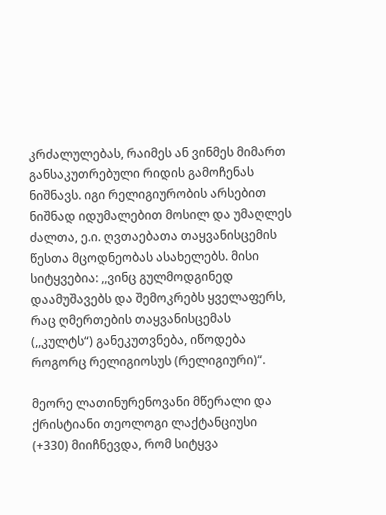კრძალულებას, რაიმეს ან ვინმეს მიმართ განსაკუთრებული რიდის გამოჩენას ნიშნავს. იგი რელიგიურობის არსებით ნიშნად იდუმალებით მოსილ და უმაღლეს ძალთა, ე.ი. ღვთაებათა თაყვანისცემის წესთა მცოდნეობას ასახელებს. მისი სიტყვებია: ,,ვინც გულმოდგინედ დაამუშავებს და შემოკრებს ყველაფერს, რაც ღმერთების თაყვანისცემას (,,კულტს“) განეკუთვნება, იწოდება როგორც რელიგიოსუს (რელიგიური)“.

მეორე ლათინურენოვანი მწერალი და ქრისტიანი თეოლოგი ლაქტანციუსი (+330) მიიჩნევდა, რომ სიტყვა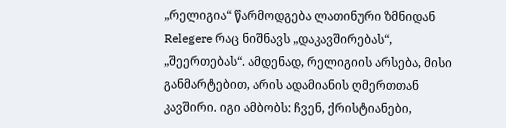„რელიგია“ წარმოდგება ლათინური ზმნიდან Relegere რაც ნიშნავს „დაკავშირებას“, „შეერთებას“. ამდენად, რელიგიის არსება, მისი განმარტებით, არის ადამიანის ღმერთთან კავშირი. იგი ამბობს: ჩვენ, ქრისტიანები,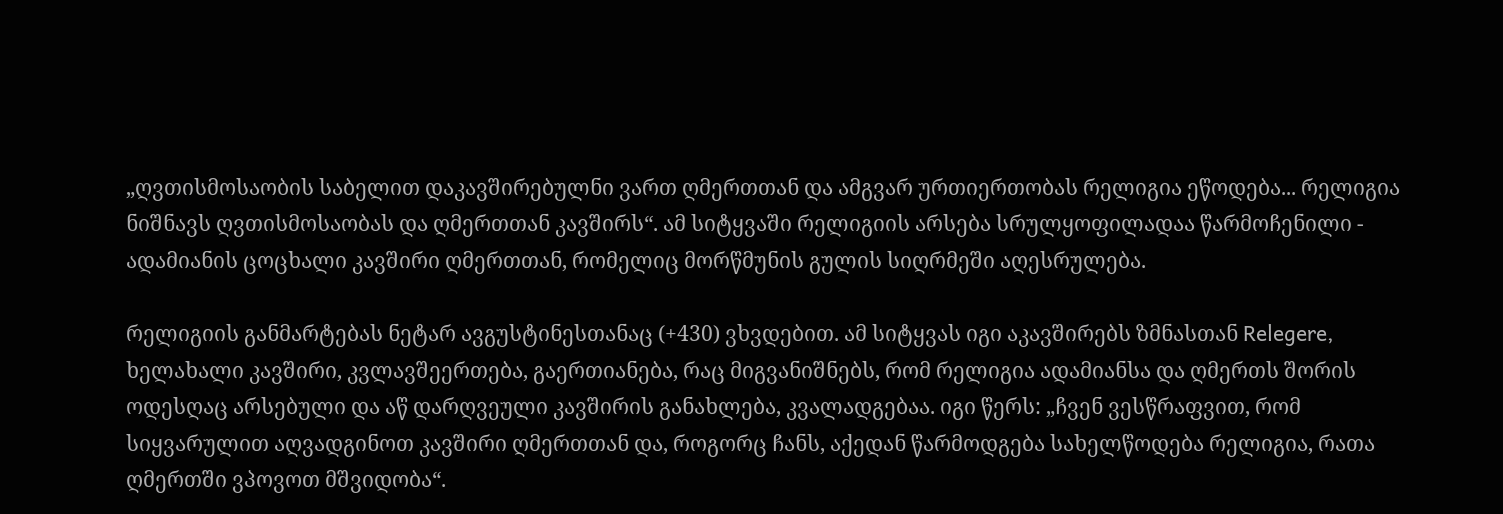„ღვთისმოსაობის საბელით დაკავშირებულნი ვართ ღმერთთან და ამგვარ ურთიერთობას რელიგია ეწოდება... რელიგია ნიშნავს ღვთისმოსაობას და ღმერთთან კავშირს“. ამ სიტყვაში რელიგიის არსება სრულყოფილადაა წარმოჩენილი - ადამიანის ცოცხალი კავშირი ღმერთთან, რომელიც მორწმუნის გულის სიღრმეში აღესრულება.

რელიგიის განმარტებას ნეტარ ავგუსტინესთანაც (+430) ვხვდებით. ამ სიტყვას იგი აკავშირებს ზმნასთან Relegere, ხელახალი კავშირი, კვლავშეერთება, გაერთიანება, რაც მიგვანიშნებს, რომ რელიგია ადამიანსა და ღმერთს შორის ოდესღაც არსებული და აწ დარღვეული კავშირის განახლება, კვალადგებაა. იგი წერს: „ჩვენ ვესწრაფვით, რომ სიყვარულით აღვადგინოთ კავშირი ღმერთთან და, როგორც ჩანს, აქედან წარმოდგება სახელწოდება რელიგია, რათა ღმერთში ვპოვოთ მშვიდობა“.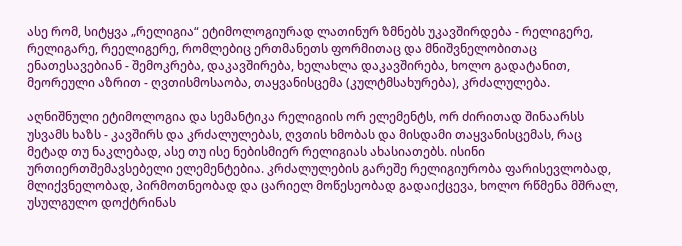ასე რომ, სიტყვა „რელიგია“ ეტიმოლოგიურად ლათინურ ზმნებს უკავშირდება - რელიგერე, რელიგარე, რეელიგერე, რომლებიც ერთმანეთს ფორმითაც და მნიშვნელობითაც ენათესავებიან - შემოკრება, დაკავშირება, ხელახლა დაკავშირება, ხოლო გადატანით, მეორეული აზრით - ღვთისმოსაობა, თაყვანისცემა (კულტმსახურება), კრძალულება.

აღნიშნული ეტიმოლოგია და სემანტიკა რელიგიის ორ ელემენტს, ორ ძირითად შინაარსს უსვამს ხაზს - კავშირს და კრძალულებას, ღვთის ხმობას და მისდამი თაყვანისცემას, რაც მეტად თუ ნაკლებად, ასე თუ ისე ნებისმიერ რელიგიას ახასიათებს. ისინი ურთიერთშემავსებელი ელემენტებია. კრძალულების გარეშე რელიგიურობა ფარისევლობად, მლიქვნელობად, პირმოთნეობად და ცარიელ მოწესეობად გადაიქცევა, ხოლო რწმენა მშრალ, უსულგულო დოქტრინას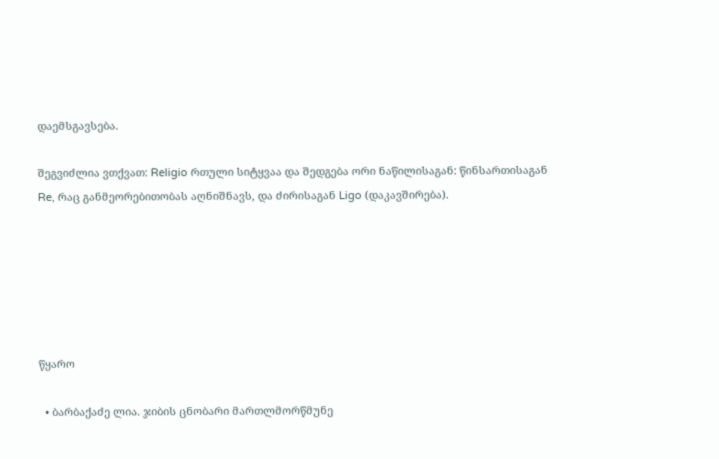დაემსგავსება.

შეგვიძლია ვთქვათ: Religio რთული სიტყვაა და შედგება ორი ნაწილისაგან: წინსართისაგან Re, რაც განმეორებითობას აღნიშნავს, და ძირისაგან Ligo (დაკავშირება).






წყარო

  • ბარბაქაძე ლია. ჯიბის ცნობარი მართლმორწმუნე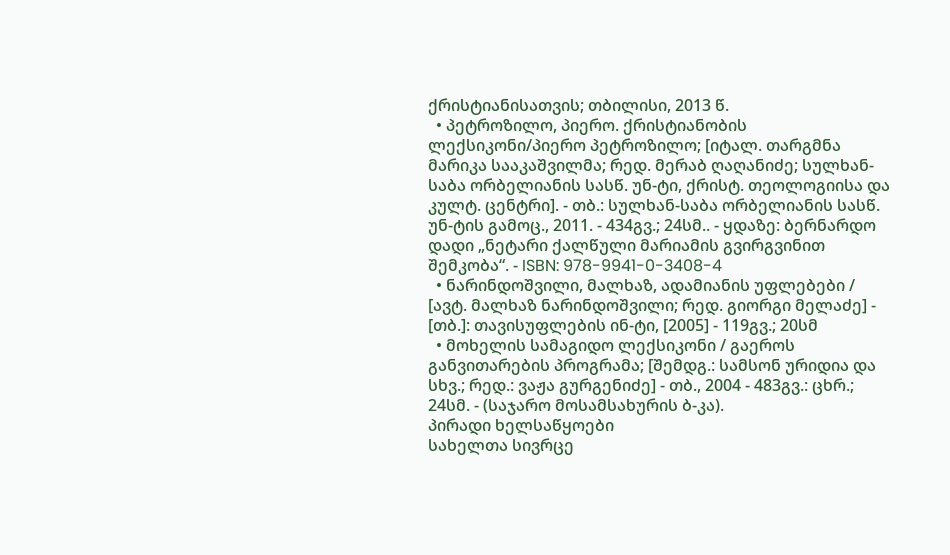ქრისტიანისათვის; თბილისი, 2013 წ.
  • პეტროზილო, პიერო. ქრისტიანობის ლექსიკონი/პიერო პეტროზილო; [იტალ. თარგმნა მარიკა სააკაშვილმა; რედ. მერაბ ღაღანიძე; სულხან-საბა ორბელიანის სასწ. უნ-ტი, ქრისტ. თეოლოგიისა და კულტ. ცენტრი]. - თბ.: სულხან-საბა ორბელიანის სასწ. უნ-ტის გამოც., 2011. - 434გვ.; 24სმ.. - ყდაზე: ბერნარდო დადი „ნეტარი ქალწული მარიამის გვირგვინით შემკობა“. - ISBN: 978-9941-0-3408-4
  • ნარინდოშვილი, მალხაზ, ადამიანის უფლებები / [ავტ. მალხაზ ნარინდოშვილი; რედ. გიორგი მელაძე] - [თბ.]: თავისუფლების ინ-ტი, [2005] - 119გვ.; 20სმ
  • მოხელის სამაგიდო ლექსიკონი / გაეროს განვითარების პროგრამა; [შემდგ.: სამსონ ურიდია და სხვ.; რედ.: ვაჟა გურგენიძე] - თბ., 2004 - 483გვ.: ცხრ.; 24სმ. - (საჯარო მოსამსახურის ბ-კა).
პირადი ხელსაწყოები
სახელთა სივრცე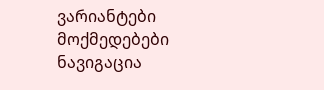ვარიანტები
მოქმედებები
ნავიგაცია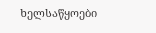ხელსაწყოები